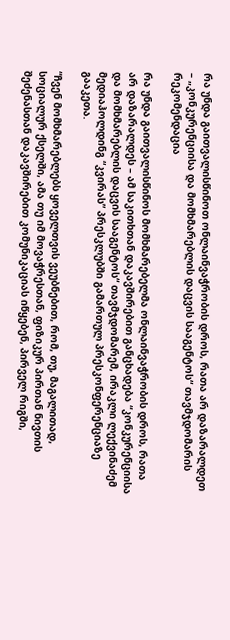რა უნდა გაითვალისწინოთ ონლაინვაჭრობის დროს, რათა არ დაზარალდეთ – „კონკურენციისა და მომხმარებლის დაცვის სააგენტოს“ თავმჯდომარის რეკომენდაცია

რა უნდა გაითვალისწინოს მომხმარებელმა ონლაინვაჭრობის დროს, რათა არ დაზარალდეს – ამ საკითხთან დაკავშირებით განცხადება “კონკურენციისა და მომხმარებლის დაცვის სააგენტოს“ თავმჯდომარემ, ირაკლი ლექვინაძემ მედიაჰოლდინგ “კვირას” პრესკლუბში გამართულ პრესკონფერენციაზე გააკეთა.

“ჩვენ მომხმარებლებს ყოველთვის ვეუბნებით, რომ, თუ, მაგალითად, სოციალურ ქსელში, ამა თუ იმ მოვაჭრესთან, ფიზიკურ პირთან ნივთის შეძენასთან დაკავშირებით კომუნიკაციას იწყებენ, პირველ რიგში,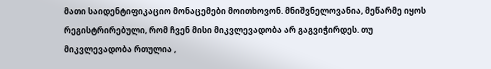მათი საიდენტიფიკაციო მონაცემები მოითხოვონ. მნიშვნელოვანია, მეწარმე იყოს რეგისტრირებული, რომ ჩვენ მისი მიკვლევადობა არ გაგვიჭირდეს. თუ მიკვლევადობა რთულია ,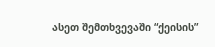ასეთ შემთხვევაში “ქეისის”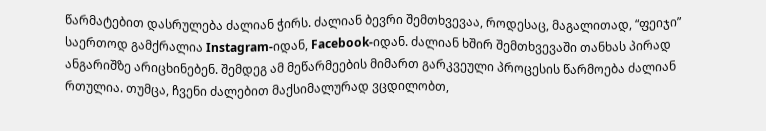წარმატებით დასრულება ძალიან ჭირს. ძალიან ბევრი შემთხვევაა, როდესაც, მაგალითად, “ფეიჯი” საერთოდ გამქრალია Instagram-იდან, Facebook-იდან. ძალიან ხშირ შემთხვევაში თანხას პირად ანგარიშზე არიცხინებენ. შემდეგ ამ მეწარმეების მიმართ გარკვეული პროცესის წარმოება ძალიან რთულია. თუმცა, ჩვენი ძალებით მაქსიმალურად ვცდილობთ,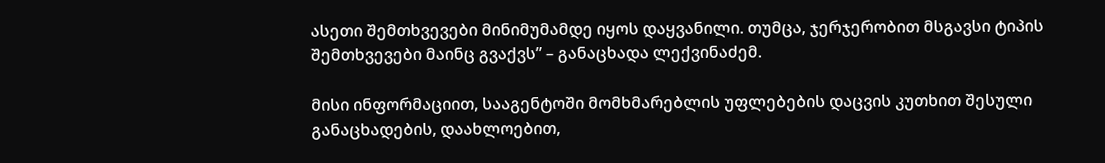ასეთი შემთხვევები მინიმუმამდე იყოს დაყვანილი. თუმცა, ჯერჯერობით მსგავსი ტიპის შემთხვევები მაინც გვაქვს” – განაცხადა ლექვინაძემ.

მისი ინფორმაციით, სააგენტოში მომხმარებლის უფლებების დაცვის კუთხით შესული განაცხადების, დაახლოებით,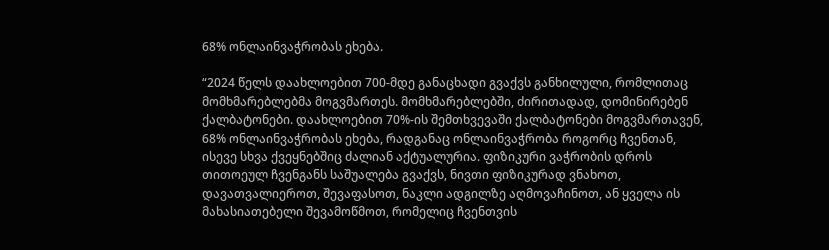68% ონლაინვაჭრობას ეხება.

“2024 წელს დაახლოებით 700-მდე განაცხადი გვაქვს განხილული, რომლითაც მომხმარებლებმა მოგვმართეს. მომხმარებლებში, ძირითადად, დომინირებენ ქალბატონები. დაახლოებით 70%-ის შემთხვევაში ქალბატონები მოგვმართავენ, 68% ონლაინვაჭრობას ეხება, რადგანაც ონლაინვაჭრობა როგორც ჩვენთან, ისევე სხვა ქვეყნებშიც ძალიან აქტუალურია. ფიზიკური ვაჭრობის დროს თითოეულ ჩვენგანს საშუალება გვაქვს, ნივთი ფიზიკურად ვნახოთ, დავათვალიეროთ, შევაფასოთ, ნაკლი ადგილზე აღმოვაჩინოთ, ან ყველა ის მახასიათებელი შევამოწმოთ, რომელიც ჩვენთვის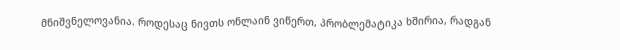მნიშვნელოვანია. როდესაც ნივთს ონლაინ ვიწერთ, პრობლემატიკა ხშირია, რადგან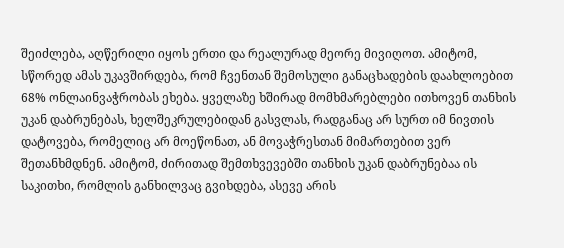შეიძლება, აღწერილი იყოს ერთი და რეალურად მეორე მივიღოთ. ამიტომ, სწორედ ამას უკავშირდება, რომ ჩვენთან შემოსული განაცხადების დაახლოებით 68% ონლაინვაჭრობას ეხება. ყველაზე ხშირად მომხმარებლები ითხოვენ თანხის უკან დაბრუნებას, ხელშეკრულებიდან გასვლას, რადგანაც არ სურთ იმ ნივთის დატოვება, რომელიც არ მოეწონათ, ან მოვაჭრესთან მიმართებით ვერ შეთანხმდნენ. ამიტომ, ძირითად შემთხვევებში თანხის უკან დაბრუნებაა ის საკითხი, რომლის განხილვაც გვიხდება, ასევე არის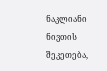ნაკლიანი ნივთის შეკეთება,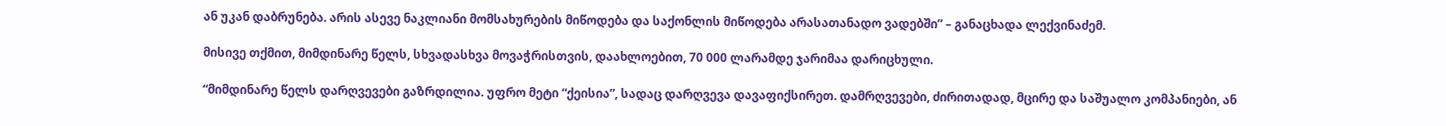ან უკან დაბრუნება. არის ასევე ნაკლიანი მომსახურების მიწოდება და საქონლის მიწოდება არასათანადო ვადებში” – განაცხადა ლექვინაძემ.

მისივე თქმით, მიმდინარე წელს, სხვადასხვა მოვაჭრისთვის, დაახლოებით, 70 000 ლარამდე ჯარიმაა დარიცხული.

“მიმდინარე წელს დარღვევები გაზრდილია. უფრო მეტი “ქეისია”, სადაც დარღვევა დავაფიქსირეთ. დამრღვევები, ძირითადად, მცირე და საშუალო კომპანიები, ან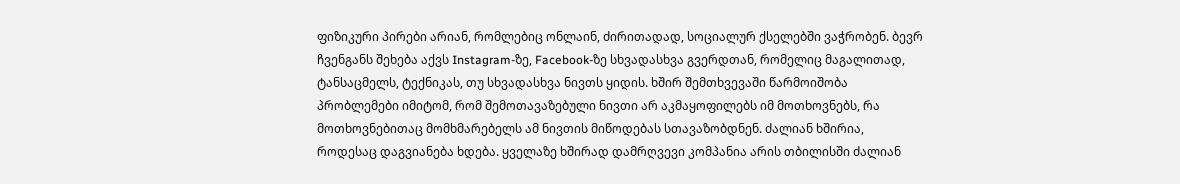ფიზიკური პირები არიან, რომლებიც ონლაინ, ძირითადად, სოციალურ ქსელებში ვაჭრობენ. ბევრ ჩვენგანს შეხება აქვს Instagram-ზე, Facebook-ზე სხვადასხვა გვერდთან, რომელიც მაგალითად, ტანსაცმელს, ტექნიკას, თუ სხვადასხვა ნივთს ყიდის. ხშირ შემთხვევაში წარმოიშობა პრობლემები იმიტომ, რომ შემოთავაზებული ნივთი არ აკმაყოფილებს იმ მოთხოვნებს, რა მოთხოვნებითაც მომხმარებელს ამ ნივთის მიწოდებას სთავაზობდნენ. ძალიან ხშირია, როდესაც დაგვიანება ხდება. ყველაზე ხშირად დამრღვევი კომპანია არის თბილისში ძალიან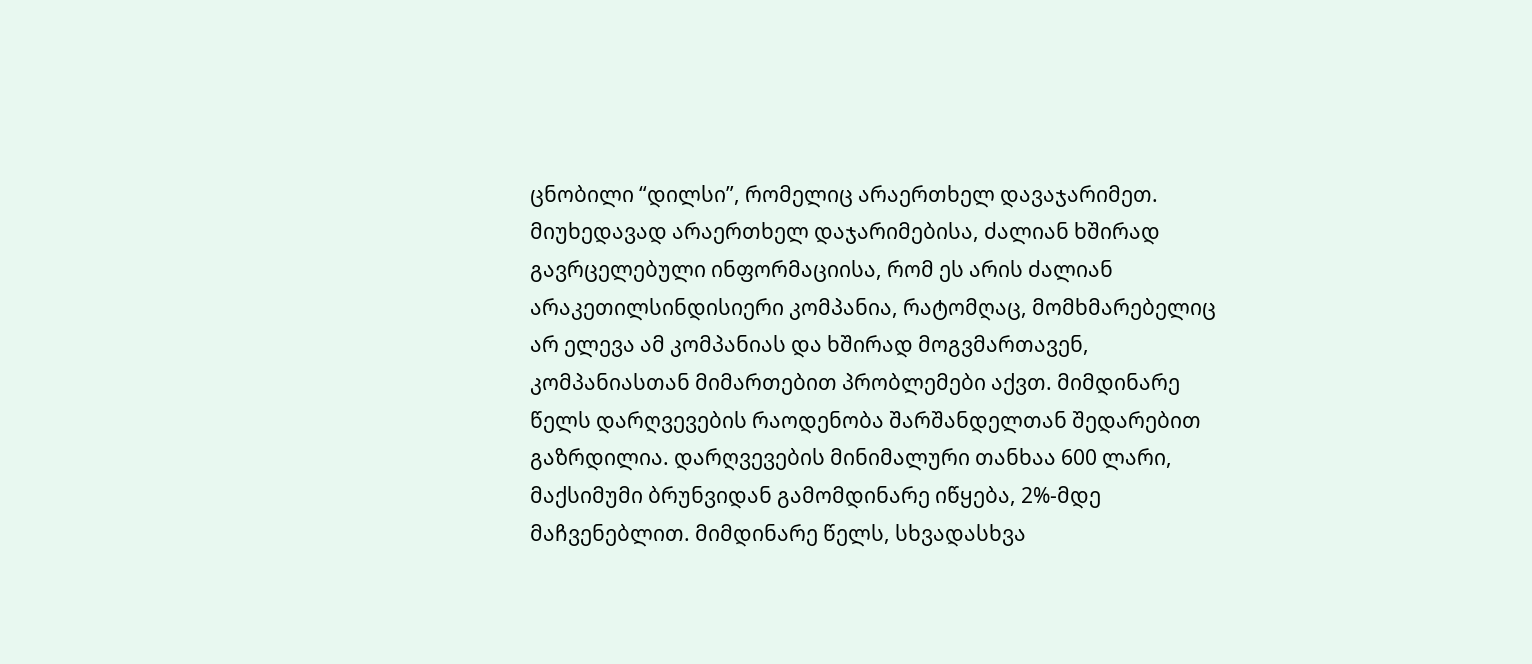ცნობილი “დილსი”, რომელიც არაერთხელ დავაჯარიმეთ. მიუხედავად არაერთხელ დაჯარიმებისა, ძალიან ხშირად გავრცელებული ინფორმაციისა, რომ ეს არის ძალიან არაკეთილსინდისიერი კომპანია, რატომღაც, მომხმარებელიც არ ელევა ამ კომპანიას და ხშირად მოგვმართავენ, კომპანიასთან მიმართებით პრობლემები აქვთ. მიმდინარე წელს დარღვევების რაოდენობა შარშანდელთან შედარებით გაზრდილია. დარღვევების მინიმალური თანხაა 600 ლარი, მაქსიმუმი ბრუნვიდან გამომდინარე იწყება, 2%-მდე მაჩვენებლით. მიმდინარე წელს, სხვადასხვა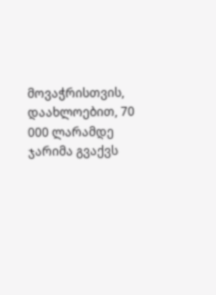მოვაჭრისთვის, დაახლოებით, 70 000 ლარამდე ჯარიმა გვაქვს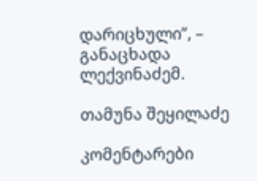დარიცხული”, – განაცხადა ლექვინაძემ.

თამუნა შეყილაძე

კომენტარები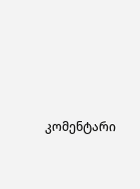კომენტარი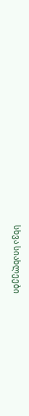სხვა სიახლეები